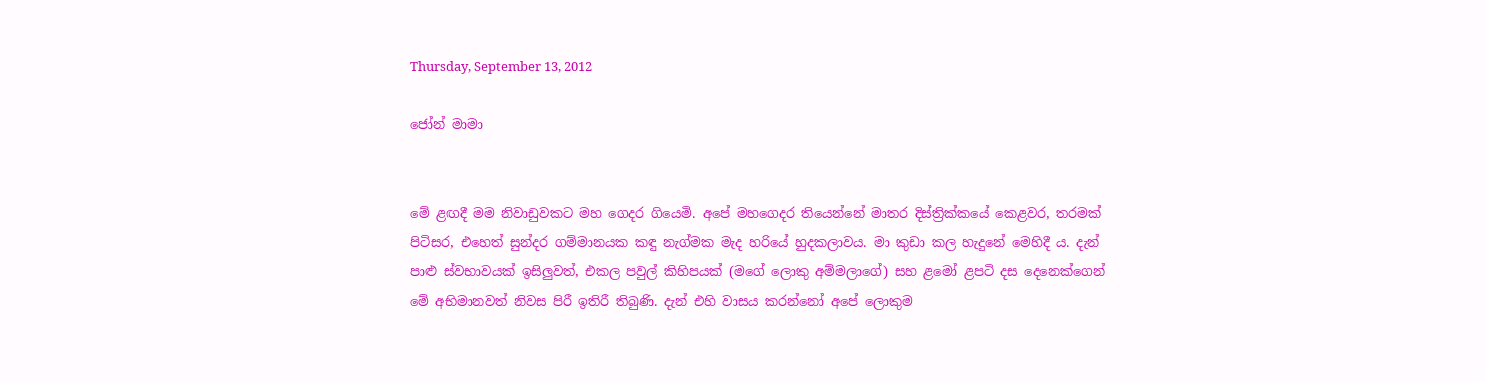Thursday, September 13, 2012

ජෝන් මාමා


මේ ළඟදී මම නිවාඩුවකට මහ ගෙදර ගියෙමි. අපේ මහගෙදර තියෙන්නේ මාතර දිස්ත්‍රික්කයේ කෙළවර, තරමක් පිටිසර, එහෙත් සුන්දර ගම්මානයක කඳු නැග්මක මැද හරියේ හුදකලාවය. මා කුඩා කල හැදුනේ මෙහිදී ය. දැන් පාළු ස්වභාවයක් ඉසිලුවත්, එකල පවුල් කිහිපයක් (මගේ ලොකු අම්මලාගේ) සහ ළමෝ ළපටි දස දෙනෙක්ගෙන් මේ අභිමානවත් නිවස පිරී ඉතිරී තිබුණි. දැන් එහි වාසය කරන්නෝ අපේ ලොකුම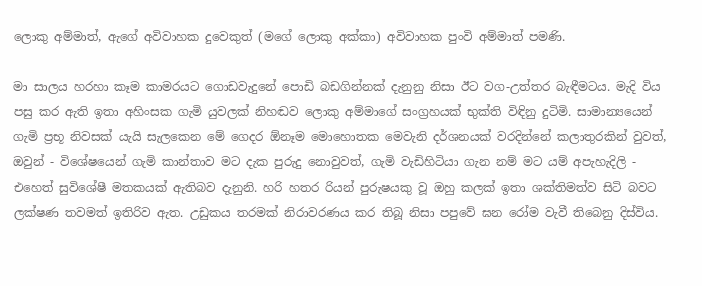ලොකු අම්මාත්, ඇගේ අවිවාහක දුවෙකුත් (මගේ ලොකු අක්කා) අවිවාහක පුංවි අම්මාත් පමණි.

මා සාලය හරහා කෑම කාමරයට ගොඩවැදුනේ පොඩි බඩගින්නක් දැනුනු නිසා ඊට වග-උත්තර බැඳීමටය. මැදි විය පසු කර ඇති ඉතා අහිංසක ගැමි යුවලක් නිහඬව ලොකු අම්මාගේ සංග්‍රහයක් භුක්ති විඳිනු දුටිමි. සාමාන්‍යයෙන් ගැමි ප්‍රභූ නිවසක් යැයි සැලකෙන මේ ගෙදර ඕනෑම මොහොතක මෙවැනි දර්ශනයක් වරදින්නේ කලාතුරකින් වුවත්, ඔවුන් - විශේෂයෙන් ගැමි කාන්තාව මට දැක පුරුදු නොවුවත්, ගැමි වැඩිහිටියා ගැන නම් මට යම් අපැහැදිලි - එහෙත් සුවිශේෂී මතකයක් ඇතිබව දැනුනි. හරි හතර රියන් පුරුෂයකු වූ ඔහු කලක් ඉතා ශක්තිමත්ව සිටි බවට ලක්ෂණ තවමත් ඉතිරිව ඇත. උඩුකය තරමක් නිරාවරණය කර තිබූ නිසා පපුවේ ඝන රෝම වැවී තිබෙනු දිස්විය.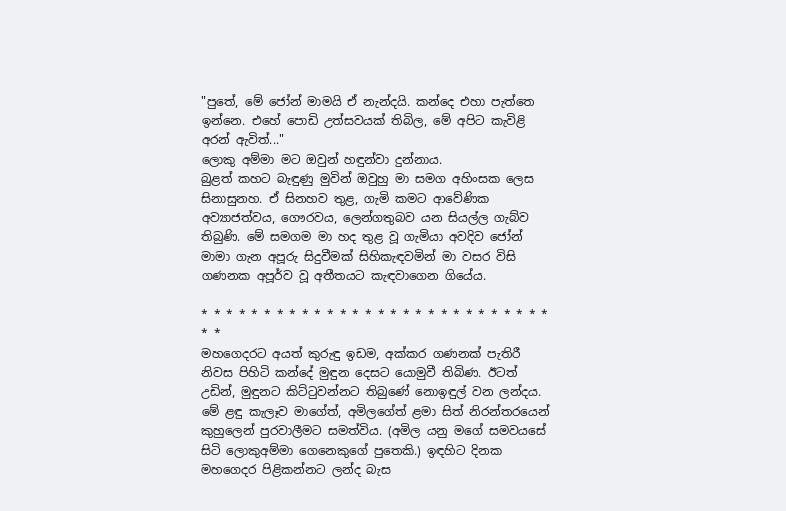"පුතේ, මේ ජෝන් මාමයි ඒ නැන්දයි. කන්දෙ එහා පැත්තෙ ඉන්නෙ. එහේ පොඩි උත්සවයක් තිබිල, මේ අපිට කැවිළි අරන් ඇවිත්..."
ලොකු අම්මා මට ඔවුන් හඳුන්වා දුන්නාය.
බුළත් කහට බැඳුණු මුවින් ඔවුහු මා සමග අහිංසක ලෙස සිනාසුනහ. ඒ සිනහව තුළ, ගැමි කමට ආවේණික අව්‍යාජත්වය, ගෞරවය, ලෙන්ගතුබව යන සියල්ල ගැබ්ව තිබුණි. මේ සමගම මා හද තුළ වූ ගැමියා අවදිව ජෝන් මාමා ගැන අපූරු සිදුවීමක් සිහිකැඳවමින් මා වසර විසි ගණනක අපූර්ව වූ අතීතයට කැඳවාගෙන ගියේය.

* * * * * * * * * * * * * * * * * * * * * * * * * * * * * *
මහගෙදරට අයත් කුරුඳු ඉඩම, අක්කර ගණනක් පැතිරී නිවස පිහිටි කන්දේ මුඳුන දෙසට යොමුවී තිබිණ. ඊටත් උඩින්, මුඳුනට කිට්ටුවන්නට තිබුණේ නොඉඳුල් වන ලන්දය. මේ ළඳු කැලෑව මාගේත්, අමිලගේත් ළමා සිත් නිරන්තරයෙන් කුහුලෙන් පුරවාලීමට සමත්විය. (අමිල යනු මගේ සමවයසේ සිටි ලොකුඅම්මා ගෙනෙකුගේ පුතෙකි.) ඉඳහිට දිනක මහගෙදර පිළිකන්නට ලන්ද බැස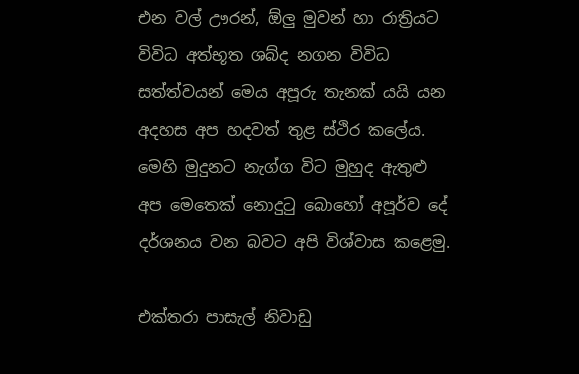එන වල් ඌරන්, ඕලු මුවන් හා රාත්‍රියට විවිධ අත්භූත ශබ්ද නගන විවිධ සත්ත්වයන් මෙය අපූරු තැනක් යයි යන අදහස අප හදවත් තුළ ස්ථිර කලේය. මෙහි මුදුනට නැග්ග විට මුහුද ඇතුළු අප මෙතෙක් නොදුටු බොහෝ අපූර්ව දේ දර්ශනය වන බවට අපි විශ්වාස කළෙමු.

එක්තරා පාසැල් නිවාඩු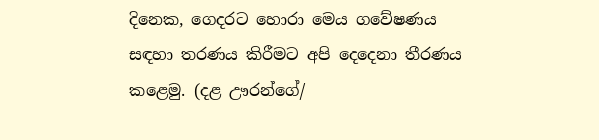දිනෙක, ගෙදරට හොරා මෙය ගවේෂණය සඳහා තරණය කිරීමට අපි දෙදෙනා තීරණය කළෙමු. (දළ ඌරන්ගේ/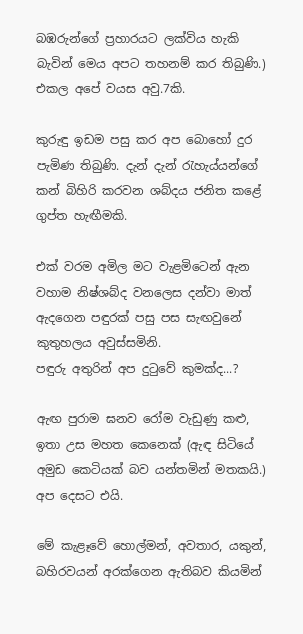බඹරුන්ගේ ප්‍රහාරයට ලක්විය හැකි බැවින් මෙය අපට තහනම් කර තිබුණි.) එකල අපේ වයස අවු.7කි.

කුරුඳු ඉඩම පසු කර අප බොහෝ දුර පැමිණ තිබුණි. දැන් දැන් රැහැය්යන්ගේ කන් බිහිරි කරවන ශබ්දය ජනිත කළේ ගුප්ත හැඟීමකි.

එක් වරම අමිල මට වැළමිටෙන් ඇන වහාම නිෂ්ශබ්ද වනලෙස දන්වා මාත් ඇදගෙන පඳුරක් පසු පස සැඟවුනේ කුතුහලය අවුස්සමිනි.
පඳුරු අතුරින් අප දුටුවේ කුමක්ද...?

ඇඟ පුරාම ඝනව රෝම වැඩුණු කළු, ඉතා උස මහත කෙනෙක් (ඇඳ සිටියේ අමුඩ කෙටියක් බව යන්තමින් මතකයි.) අප දෙසට එයි.

මේ කැළෑවේ හොල්මන්, අවතාර, යකුන්, බහිරවයන් අරක්ගෙන ඇතිබව කියමින්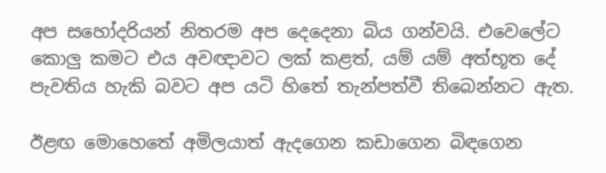අප සහෝදරියන් නිතරම අප දෙදෙනා බිය ගන්වයි. එවෙලේට කොලු කමට එය අවඥාවට ලක් කළත්, යම් යම් අත්භූත දේ පැවතිය හැකි බවට අප යටි හිතේ තැන්පත්වී තිබෙන්නට ඇත.

ඊළඟ මොහෙතේ අමිලයාත් ඇදගෙන කඩාගෙන බිඳගෙන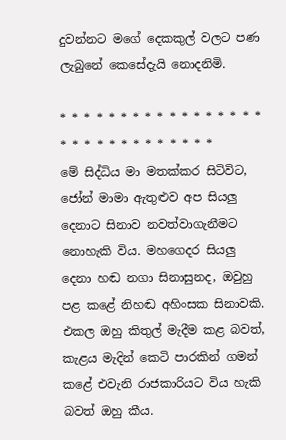දුවන්නට මගේ දෙකකුල් වලට පණ ලැබුනේ කෙසේදැයි නොදනිමි.

* * * * * * * * * * * * * * * * * * * * * * * * * * * * * *
මේ සිද්ධිය මා මතක්කර සිටිවිට, ජෝන් මාමා ඇතුළුව අප සියලු දෙනාට සිනාව නවත්වාගැනීමට නොහැකි විය. මහගෙදර සියලු දෙනා හඬ නගා සිනාසුනද, ඔවුහු පළ කළේ නිහඬ අහිංසක සිනාවකි. එකල ඔහු කිතුල් මැදීම කළ බවත්, කැළය මැදින් කෙටි පාරකින් ගමන් කළේ එවැනි රාජකාරියට විය හැකි බවත් ඔහු කීය.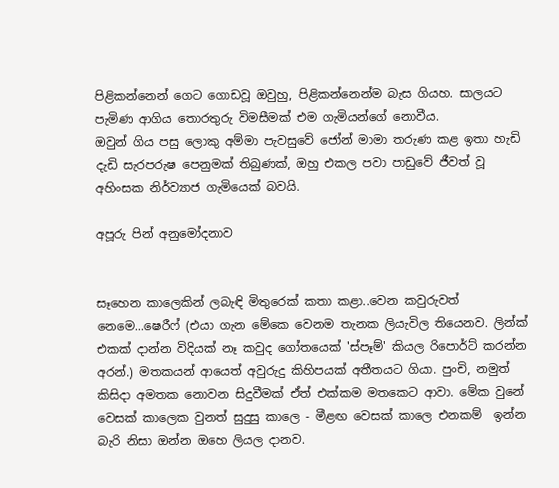පිළිකන්නෙන් ගෙට ගොඩවූ ඔවුහු, පිළිකන්නෙන්ම බැස ගියහ. සාලයට පැමිණ ආගිය තොරතුරු විමසීමක් එම ගැමියන්ගේ නොවීය.
ඔවුන් ගිය පසු ලොකු අම්මා පැවසුවේ ජෝන් මාමා තරුණ කළ ඉතා හැඩි දැඩි සැරපරුෂ පෙනුමක් තිබුණක්, ඔහු එකල පවා පාඩුවේ ජීවත් වූ අහිංසක නිර්ව්‍යාජ ගැමියෙක් බවයි.

අපූරු පින් අනුමෝදනාව


සෑහෙන කාලෙකින් ලබැඳි මිතුරෙක් කතා කළා..වෙන කවුරුවත් නෙමෙ...ෂෙරීෆ් (එයා ගැන මේකෙ වෙනම තැනක ලියැවිල තියෙනව. ලින්ක් එකක් දාන්න විදියක් නෑ කවුද ගෝතයෙක් 'ස්පෑම්' කියල රිපොර්ට් කරන්න අරන්.) මතකයන් ආයෙත් අවුරුදු කිහිපයක් අතීතයට ගියා. පුංචි, නමුත් කිසිදා අමතක නොවන සිදුවීමක් ඒත් එක්කම මතකෙට ආවා. මේක වුනේ වෙසක් කාලෙක වුනත් සුදුසු කාලෙ - මීළඟ වෙසක් කාලෙ එනකම්  ඉන්න බැරි නිසා ඔන්න ඔහෙ ලියල දානව.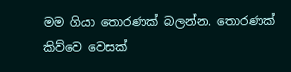මම ගියා තොරණක් බලන්න. තොරණක් කිව්වෙ වෙසක්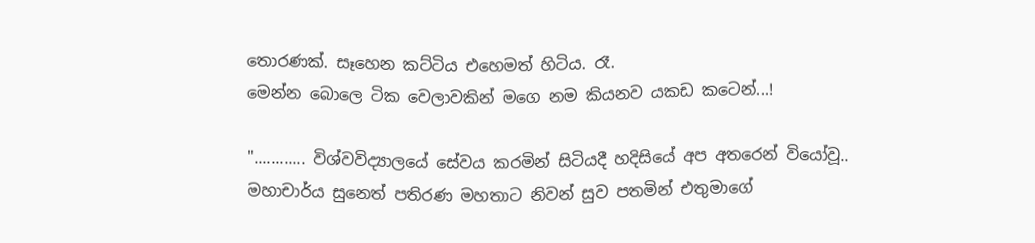තොරණක්. සෑහෙන කට්ටිය එහෙමත් හිටිය. රෑ.
මෙන්න බොලෙ ටික වෙලාවකින් මගෙ නම කියනව යකඩ කටෙන්...!

"............ විශ්වවිද්‍යාලයේ සේවය කරමින් සිටියදී හදිසියේ අප අතරෙන් වියෝවූ..
මහාචාර්ය සුනෙත් පතිරණ මහතාට නිවන් සුව පතමින් එතුමාගේ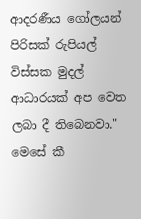ආදරණීය ගෝලයන් පිරිසක් රුපියල් විස්සක මුදල් ආධාරයක් අප වෙත ලබා දී තිබෙනවා."
මෙසේ කී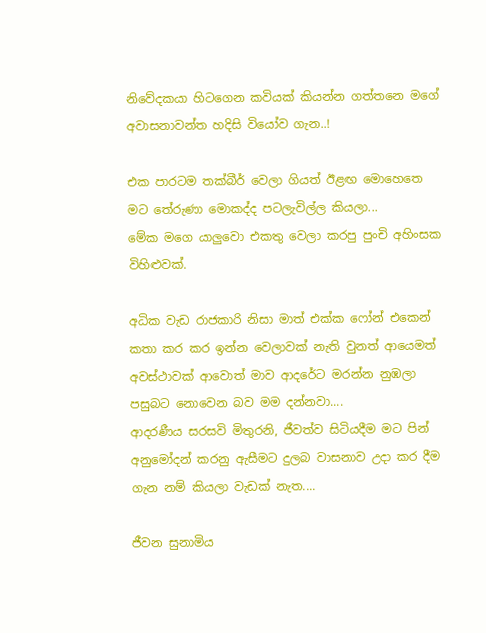නිවේදකයා හිටගෙන කවියක් කියන්න ගත්තනෙ මගේ අවාසනාවන්ත හදිසි වියෝව ගැන..!

එක පාරටම තක්බීර් වෙලා ගියත් ඊළඟ මොහෙතෙ මට තේරුණා මොකද්ද පටලැවිල්ල කියලා...
මේක මගෙ යාලුවො එකතු වෙලා කරපු පුංචි අහිංසක විහිළුවක්.

අධික වැඩ රාජකාරි නිසා මාත් එක්ක ෆෝන් එකෙන් කතා කර කර ඉන්න වෙලාවක් නැති වුනත් ආයෙමත් අවස්ථාවක් ආවොත් මාව ආදරේට මරන්න නුඹලා පසුබට නොවෙන බව මම දන්නවා....
ආදරණීය සරසවි මිතුරනි, ජීවත්ව සිටියදීම මට පින් අනුමෝදන් කරනු ඇසීමට දුලබ වාසනාව උදා කර දීම ගැන නම් කියලා වැඩක් නැත....

ජීවන සුනාමිය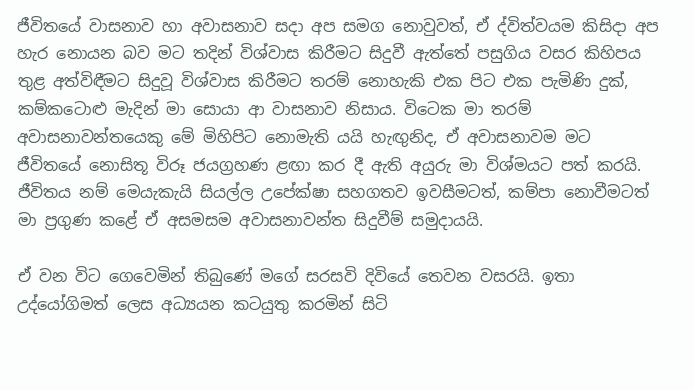ජීවිතයේ වාසනාව හා අවාසනාව සදා අප සමග නොවුවත්, ඒ ද්විත්වයම කිසිදා අප හැර නොයන බව මට තදින් විශ්වාස කිරීමට සිදුවී ඇත්තේ පසුගිය වසර කිහිපය තුළ අත්විඳීමට සිදුවූ විශ්වාස කිරීමට තරම් නොහැකි එක පිට එක පැමිණි දුක්, කම්කටොළු මැදින් මා සොයා ආ වාසනාව නිසාය. විටෙක මා තරම් අවාසනාවන්තයෙකු මේ මිහිපිට නොමැති යයි හැඟුනිද, ඒ අවාසනාවම මට ජීවිතයේ නොසිතූ විරූ ජයග්‍රහණ ළඟා කර දී ඇති අයුරු මා විශ්මයට පත් කරයි. ජීවිතය නම් මෙයැකැයි සියල්ල උපේක්ෂා සහගතව ඉවසීමටත්, කම්පා නොවීමටත් මා ප්‍රගුණ කළේ ඒ අසමසම අවාසනාවන්ත සිදුවීම් සමුදායයි.

ඒ වන විට ගෙවෙමින් තිබුණේ මගේ සරසවි දිවියේ තෙවන වසරයි. ඉතා උද්යෝගිමත් ලෙස අධ්‍යයන කටයුතු කරමින් සිටි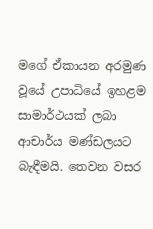මගේ ඒකායන අරමුණ වූයේ උපාධියේ ඉහළම සාමාර්ථයක් ලබා ආචාර්ය මණ්ඩලයට බැඳීමයි. තෙවන වසර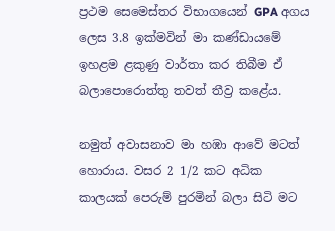ප්‍රථම සෙමෙස්තර විභාගයෙන් GPA අගය ලෙස 3.8 ඉක්මවින් මා කණ්ඩායමේ ඉහළම ළකුණු වාර්තා කර තිබීම ඒ බලාපොරොත්තු තවත් තීව්‍ර කළේය.

නමුත් අවාසනාව මා හඹා ආවේ මටත් හොරාය. වසර 2 1/2 කට අධික කාලයක් පෙරුම් පුරමින් බලා සිටි මට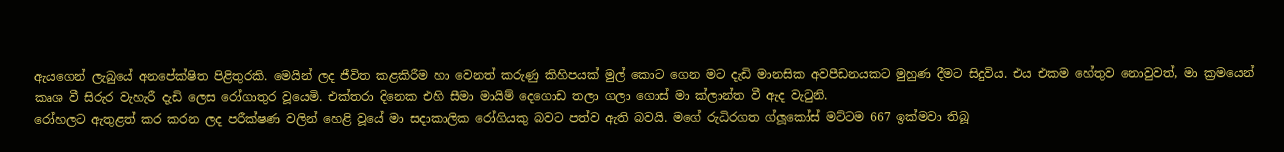ඇයගෙන් ලැබුයේ අනපේක්ෂිත පිළිතුරකි. මෙයින් ලද ජීවිත කළකිරීම හා වෙනත් කරුණු කිහිපයක් මුල් කොට ගෙන මට දැඩි මානසික අවපීඩනයකට මුහුණ දීමට සිදුවිය. එය එකම හේතුව නොවුවත්, මා ක්‍රමයෙන් කෘශ වී සිරුර වැහැරී දැඩි ලෙස රෝගාතුර වූයෙමි. එක්තරා දිනෙක එහි සීමා මායිම් දෙගොඩ තලා ගලා ගොස් මා ක්ලාන්ත වී ඇද වැටුනි.
රෝහලට ඇතුළත් කර කරන ලද පරීක්ෂණ වලින් හෙළි වූයේ මා සදාකාලික රෝගියකු බවට පත්ව ඇති බවයි. මගේ රුධිරගත ග්ලූකෝස් මට්ටම 667 ඉක්මවා තිබූ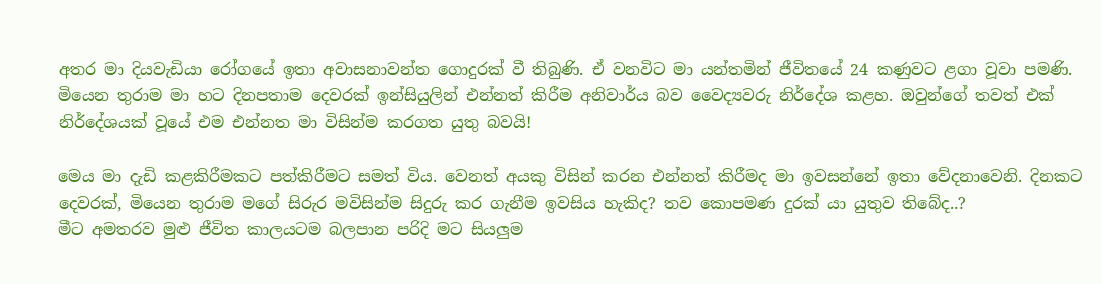අතර මා දියවැඩියා රෝගයේ ඉතා අවාසනාවන්ත ගොදුරක් වී තිබුණි. ඒ වනවිට මා යන්තමින් ජීවිතයේ 24 කණුවට ළගා වූවා පමණි.
මියෙන තුරාම මා හට දිනපතාම දෙවරක් ඉන්සියුලින් එන්නත් කිරීම අනිවාර්ය බව වෛද්‍යවරු නිර්දේශ කළහ. ඔවුන්ගේ තවත් එක් නිර්දේශයක් වූයේ එම එන්නත මා විසින්ම කරගත යුතු බවයි!

මෙය මා දැඩි කළකිරීමකට පත්කිරීමට සමත් විය. වෙනත් අයකු විසින් කරන එන්නත් කිරීමද මා ඉවසන්නේ ඉතා වේදනාවෙනි. දිනකට දෙවරක්, මියෙන තුරාම මගේ සිරුර මවිසින්ම සිදුරු කර ගැනීම ඉවසිය හැකිද? තව කොපමණ දුරක් යා යුතුව තිබේද..?
මීට අමතරව මුළු ජීවිත කාලයටම බලපාන පරිදි මට සියලුම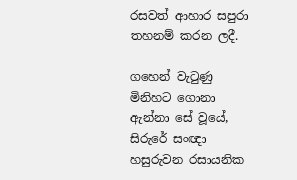රසවත් ආහාර සපුරා තහනම් කරන ලදී.

ගහෙන් වැටුණු මිනිහට ගොනා ඇන්නා සේ වූයේ, සිරුරේ සංඥා හසුරුවන රසායනික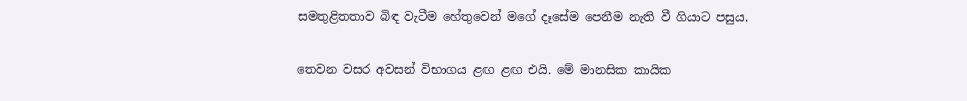සමතුළිතතාව බිඳ වැටීම හේතුවෙන් මගේ දෑසේම පෙනීම නැති වී ගියාට පසුය.

තෙවන වසර අවසන් විභාගය ළඟ ළඟ එයි. මේ මානසික කායික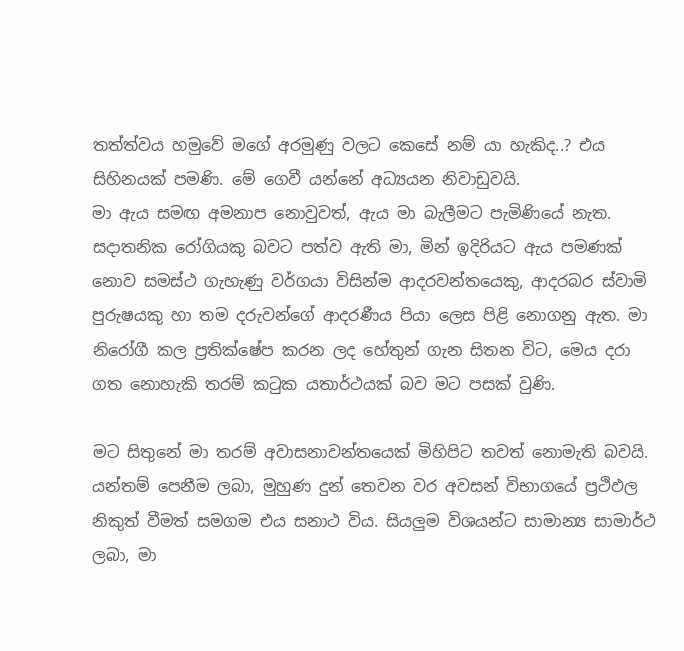තත්ත්වය හමුවේ මගේ අරමුණු වලට කෙසේ නම් යා හැකිද..? එය සිහිනයක් පමණි. මේ ගෙවී යන්නේ අධ්‍යයන නිවාඩුවයි.
මා ඇය සමඟ අමනාප නොවුවත්, ඇය මා බැලීමට පැමිණියේ නැත. සදාතනික රෝගියකු බවට පත්ව ඇති මා, මින් ඉදිරියට ඇය පමණක් නොව සමස්ථ ගැහැණු වර්ගයා විසින්ම ආදරවන්තයෙකු, ආදරබර ස්වාමි පුරුෂයකු හා තම දරුවන්ගේ ආදරණීය පියා ලෙස පිළි නොගනු ඇත. මා නිරෝගී කල ප්‍රතික්ෂේප කරන ලද හේතුන් ගැන සිතන විට, මෙය දරා ගත නොහැකි තරම් කටුක යතාර්ථයක් බව මට පසක් වුණි.

මට සිතුනේ මා තරම් අවාසනාවන්තයෙක් මිහිපිට තවත් නොමැති බවයි.
යන්තම් පෙනීම ලබා, මුහුණ දුන් තෙවන වර අවසන් විභාගයේ ප්‍රථිඵල නිකුත් වීමත් සමගම එය සනාථ විය. සියලුම විශයන්ට සාමාන්‍ය සාමාර්ථ ලබා, මා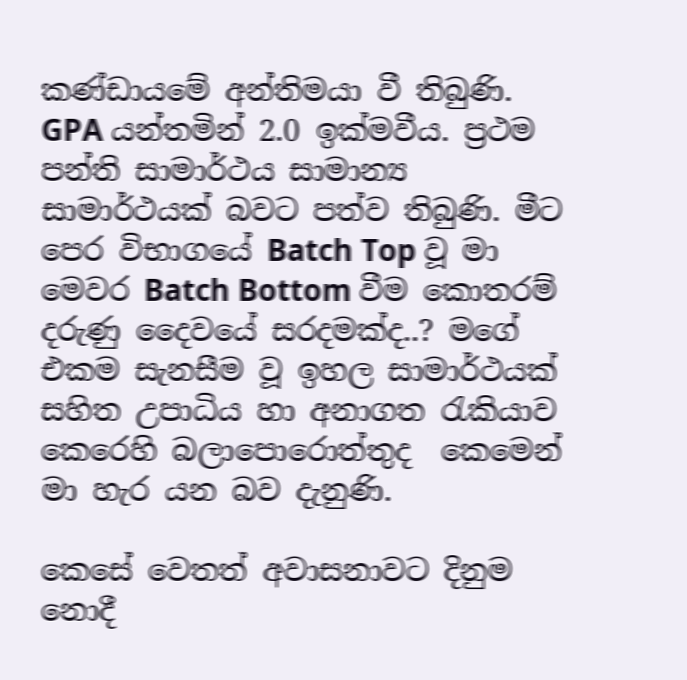කණ්ඩායමේ අන්තිමයා වී තිබුණි. GPA යන්තමින් 2.0 ඉක්මවීය. ප්‍රථම පන්ති සාමාර්ථය සාමාන්‍ය සාමාර්ථයක් බවට පත්ව තිබුණි. මීට පෙර විභාගයේ Batch Top වූ මා මෙවර Batch Bottom වීම කොතරම් දරුණු දෛවයේ සරදමක්ද..? මගේ එකම සැනසීම වූ ඉහල සාමාර්ථයක් සහිත උපාධිය හා අනාගත රැකියාව කෙරෙහි බලාපොරොත්තුද  කෙමෙන් මා හැර යන බව දැනුණි.

කෙසේ වෙතත් අවාසනාවට දිනුම නොදී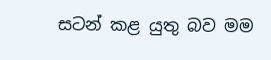සටන් කළ යුතු බව මම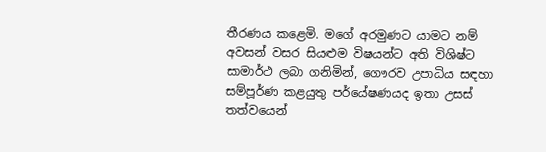තීරණය කළෙමි. මගේ අරමුණට යාමට නම් අවසන් වසර සියළුම විෂයන්ට අති විශිෂ්ට සාමාර්ථ ලබා ගනිමින්, ගෞරව උපාධිය සඳහා සම්පූර්ණ කළයුතු පර්යේෂණයද ඉතා උසස් තත්වයෙන්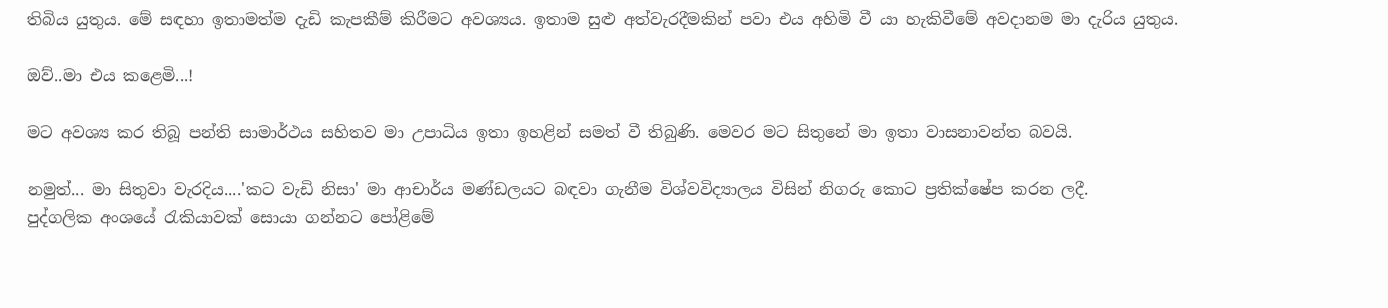තිබිය යුතුය. මේ සඳහා ඉතාමත්ම දැඩි කැපකීම් කිරීමට අවශ්‍යය. ඉතාම සුළු අත්වැරදීමකින් පවා එය අහිමි වී යා හැකිවීමේ අවදානම මා දැරිය යුතුය.

ඔව්..මා එය කළෙමි...!

මට අවශ්‍ය කර තිබූ පන්ති සාමාර්ථය සහිතව මා උපාධිය ඉතා ඉහළින් සමත් වී තිබුණි. මෙවර මට සිතුනේ මා ඉතා වාසනාවන්ත බවයි.

නමුත්... මා සිතුවා වැරදිය....'කට වැඩි නිසා' මා ආචාර්ය මණ්ඩලයට බඳවා ගැනීම විශ්වවිද්‍යාලය විසින් නිගරු කොට ප්‍රතික්ෂේප කරන ලදී.
පුද්ගලික අංශයේ රැකියාවක් සොයා ගන්නට පෝළිමේ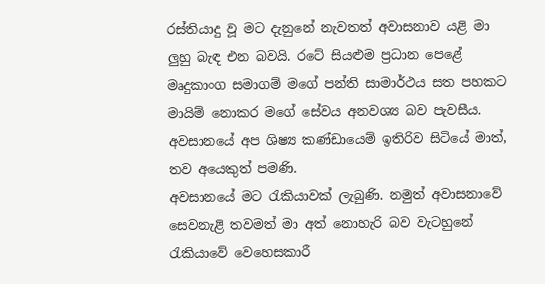රස්තියාදු වූ මට දැනුනේ නැවතත් අවාසනාව යළි මා ලුහු බැඳ එන බවයි. රටේ සියළුම ප්‍රධාන පෙළේ මෘදුකාංග සමාගම් මගේ පන්ති සාමාර්ථය සත පහකට මායිම් නොකර මගේ සේවය අනවශ්‍ය බව පැවසීය. අවසානයේ අප ශිෂ්‍ය කණ්ඩායෙම් ඉතිරිව සිටියේ මාත්, තව අයෙකුත් පමණි.
අවසානයේ මට රැකියාවක් ලැබුණි. නමුත් අවාසනාවේ සෙවනැළි තවමත් මා අත් නොහැරි බව වැටහුනේ රැකියාවේ වෙහෙසකාරී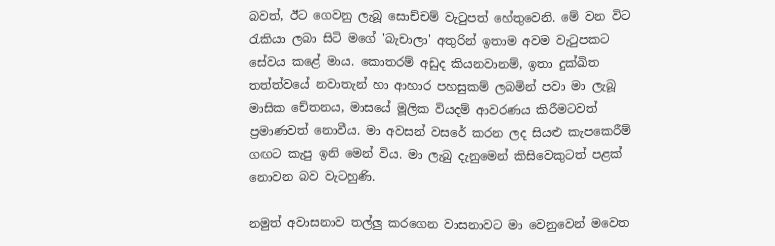බවත්, ඊට ගෙවනු ලැබූ සොච්චම් වැටුපත් හේතුවෙනි. මේ වන විට රැකියා ලබා සිටි මගේ 'බැචාලා' අතුරින් ඉතාම අවම වැටුපකට සේවය කළේ මාය. කොතරම් අඩුද කියනවානම්, ඉතා දුක්ඛිත තත්ත්වයේ නවාතැන් හා ආහාර පහසුකම් ලබමින් පවා මා ලැබූ මාසික චේතනය, මාසයේ මූලික වියදම් ආවරණය කිරීමටවත් ප්‍රමාණවත් නොවීය. මා අවසන් වසරේ කරන ලද සියළු කැපකෙරීම් ගඟට කැපු ඉනි මෙන් විය. මා ලැබු දැනුමෙන් කිසිවෙකුටත් පළක් නොවන බව වැටහුණි.

නමුත් අවාසනාව තල්ලු කරගෙන වාසනාවට මා වෙනුවෙන් මවෙත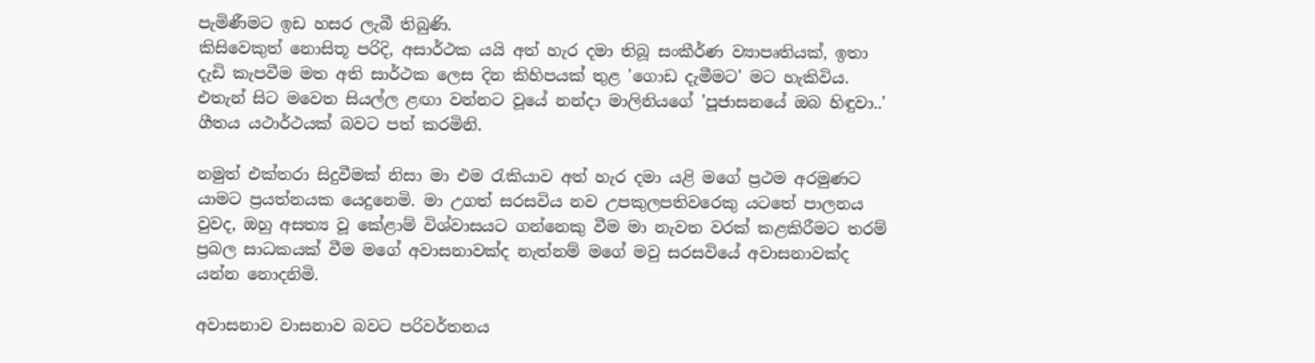පැමිණීමට ඉඩ හසර ලැබී තිබුණි.
කිසිවෙකුත් නොසිතූ පරිදි, අසාර්ථක යයි අත් හැර දමා තිබූ සංකීර්ණ ව්‍යාපෘතියක්, ඉතා දැඩි කැපවීම මත අති සාර්ථක ලෙස දින කිහිපයක් තුළ 'ගොඩ දැමීමට' මට හැකිවිය. එතැන් සිට මවෙත සියල්ල ළඟා වන්නට වූයේ නන්දා මාලිනියගේ 'පූජාසනයේ ඔබ හිඳුවා..' ගීතය යථාර්ථයක් බවට පත් කරමිනි.

නමුත් එක්තරා සිදුවීමක් නිසා මා එම රැකියාව අත් හැර දමා යළි මගේ ප්‍රථම අරමුණට යාමට ප්‍රයත්නයක යෙදුනෙමි. මා උගත් සරසවිය නව උපකුලපතිවරෙකු යටතේ පාලනය වුවද, ඔහු අසත්‍ය වූ කේළාම් විශ්වාසයට ගන්නෙකු වීම මා නැවත වරක් කළකිරීමට තරම් ප්‍රබල සාධකයක් වීම මගේ අවාසනාවක්ද නැත්නම් මගේ මවු සරසවියේ අවාසනාවක්ද යන්න නොදනිමි.

අවාසනාව වාසනාව බවට පරිවර්තනය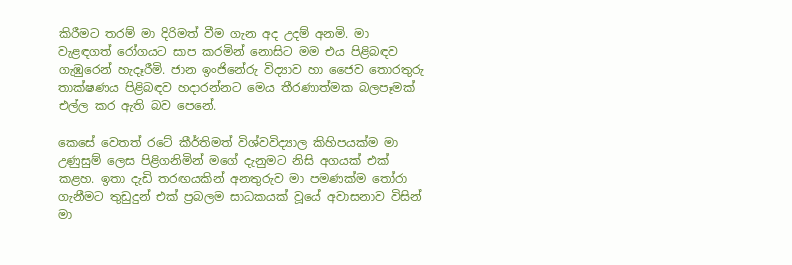කිරීමට තරම් මා දිරිමත් වීම ගැන අද උදම් අනමි. මා වැළඳගත් රෝගයට සාප කරමින් නොසිට මම එය පිළිබඳව ගැඹුරෙන් හැදෑරීමි. ජාන ඉංජිනේරු විද්‍යාව හා ජෛව තොරතුරු තාක්ෂණය පිළිබඳව හදාරන්නට මෙය තීරණාත්මක බලපෑමක් එල්ල කර ඇති බව පෙනේ.

කෙසේ වෙතත් රටේ කීර්තිමත් විශ්වවිද්‍යාල කිහිපයක්ම මා උණුසුම් ලෙස පිළිගනිමින් මගේ දැනුමට නිසි අගයක් එක් කළහ. ඉතා දැඩි තරඟයකින් අනතුරුව මා පමණක්ම තෝරා ගැනීමට තුඩුදුන් එක් ප්‍රබලම සාධකයක් වූයේ අවාසනාව විසින් මා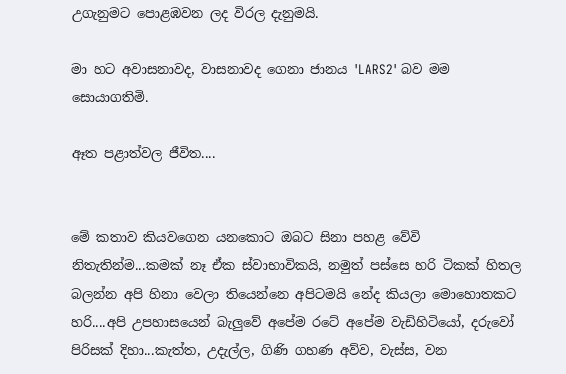උගැනුමට පොළඹවන ලද විරල දැනුමයි.

මා හට අවාසනාවද, වාසනාවද ගෙනා ජානය 'LARS2' බව මම සොයාගතිමි.

ඈත පළාත්වල ජීවිත....


මේ කතාව කියවගෙන යනකොට ඔබට සිනා පහළ වේවි නිතැතින්ම...කමක් නෑ ඒක ස්වාභාවිකයි, නමුත් පස්සෙ හරි ටිකක් හිතල බලන්න අපි හිනා වෙලා තියෙන්නෙ අපිටමයි නේද කියලා මොහොතකට හරි....අපි උපහාසයෙන් බැලුවේ අපේම රටේ අපේම වැඩිහිටියෝ, දරුවෝ පිරිසක් දිහා...කැත්ත, උදැල්ල, ගිණි ගහණ අව්ව, වැස්ස, වන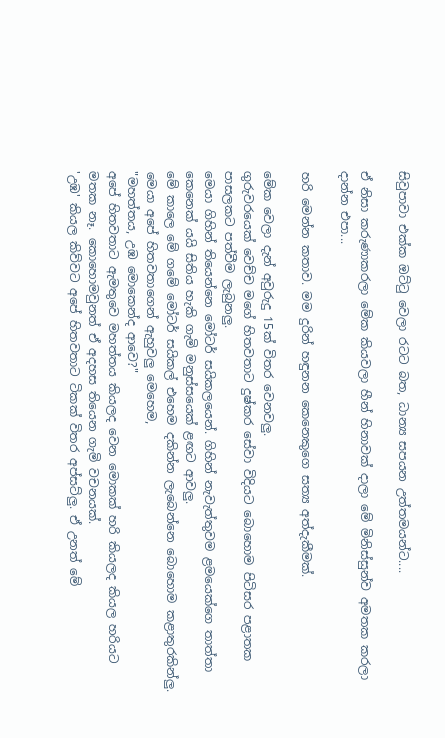සිවුපාවා එක්ක ඔට්ටු වෙලා රටට බත, ධාන්‍ය සපයන උත්තමයන්ට....

ඒ නිසා කරුණාකරලා මේක කියවලා හීන් හිනාවක් දාලා මේ මිනිස්සුන්ව අමතක කරලා දාන්න එපා...

හරි මෙන්න කතාව. මම දුරින් හඳුනන කෙනෙකුගෙ සත්‍ය අත්දැකීමක්.

මේක වෙලා දැන් අවුරුදු 15ක් විතර වෙනවලු.
ගුරුවරයෙක් වෙච්ච මගේ හිතවතාට දුෂ්කර සේවා විදියට බොහොම පිටිසර පළාතක පාසලකට පත්වීම ලැබුනලු.
මෙයා ගිහින් තියෙන්නෙ මෝටර් සයිකලයෙන්. ගිහින් නැවැත්තුවම ළමයෙක්ගෙ තාත්තා කෙනෙක් යයි සිතිය හැකි ගැමි මනුස්සයෙක් ළඟට ආවලු.
මේ කාලෙ මේ ගමේ මෝටර් සයිකල් එහෙම දකින්න ලැබෙන්නෙ බොහොම කළාතුරකින්ලු. මෙයා අපේ හිතවතාගෙන් ඇහුවලු මෙහෙම,
"මහත්තය, උඹ මොකෙන්ද ආවෙ?"
අපේ හිතවතාට ඇමතුවෙ මහත්තය කියලද වෙන මොකක් හරි කියලද කියල හරියට මතක නෑ. කොහොමවුනත් ඒ අදහස තියෙන ගැමි වචනයක්.
'උඹ' කියල කිව්වට අපේ හිතවතාට ටිකක් විතර අප්සට්ලු. ඒ උනත් මේ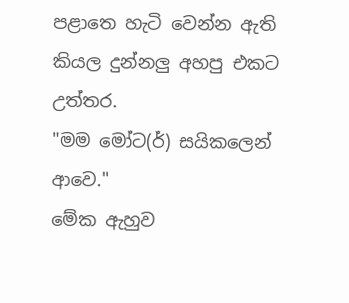පළාතෙ හැටි වෙන්න ඇති කියල දුන්නලු අහපු එකට උත්තර.
"මම මෝට(ර්) සයිකලෙන් ආවෙ."
මේක ඇහුව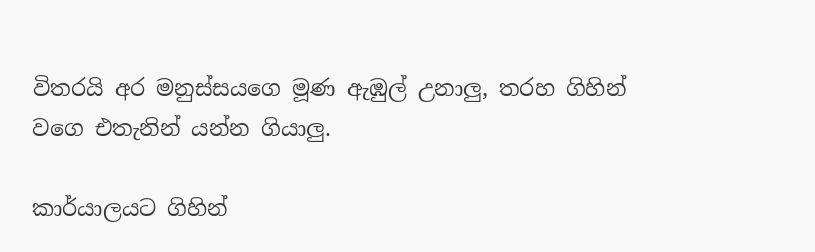විතරයි අර මනුස්සයගෙ මූණ ඇඹුල් උනාලු, තරහ ගිහින් වගෙ එතැනින් යන්න ගියාලු.

කාර්යාලයට ගිහින්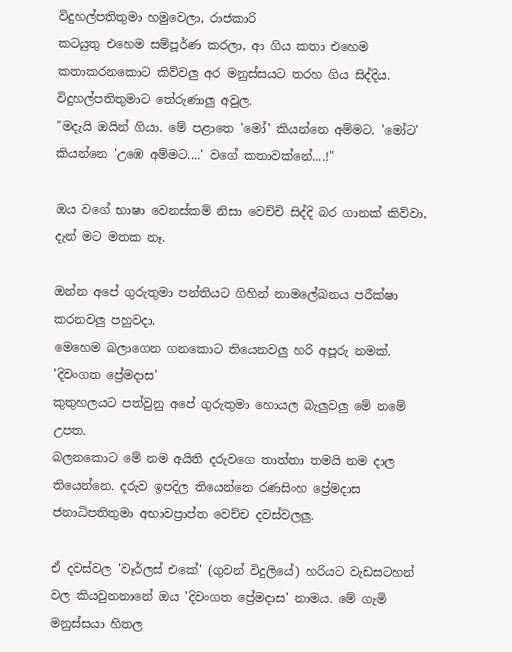විදුහල්පතිතුමා හමුවෙලා, රාජකාරි
කටයුතු එහෙම සම්පූර්ණ කරලා, ආ ගිය කතා එහෙම කතාකරනකොට කිව්වලු අර මනුස්සයට තරහ ගිය සිද්දිය.
විදුහල්පතිතුමාට තේරුණාලු අවුල.
"මදැයි ඔයින් ගියා. මේ පළාතෙ 'මෝ' කියන්නෙ අම්මට. 'මෝට' කියන්නෙ 'උඹෙ අම්මට....' වගේ කතාවක්නේ....!"

ඔය වගේ භාෂා වෙනස්කම් නිසා වෙච්චි සිද්දි බර ගානක් කිව්වා, දැන් මට මතක නෑ.

ඔන්න අපේ ගුරුතුමා පන්තියට ගිහින් නාමලේඛනය පරීක්ෂා කරනවලු පහුවදා.
මෙහෙම බලාගෙන ගනකොට තියෙනවලු හරි අපූරු නමක්.
'දිවංගත ප්‍රේමදාස'
කුතුහලයට පත්වුනු අපේ ගුරුතුමා හොයල බැලුවලු මේ නමේ උපත.
බලනකොට මේ නම අයිති දරුවගෙ තාත්තා තමයි නම දාල තියෙන්නෙ. දරුව ඉපදිල තියෙන්නෙ රණසිංහ ප්‍රේමදාස ජනාධිපතිතුමා අභාවප්‍රාප්ත වෙච්ච දවස්වලලු.

ඒ දවස්වල 'වෑර්ලස් එකේ' (ගුවන් විදුලියේ) හරියට වැඩසටහන් වල කියවුනනානේ ඔය 'දිවංගත ප්‍රේමදාස' නාමය. මේ ගැමි මනුස්සයා හිතල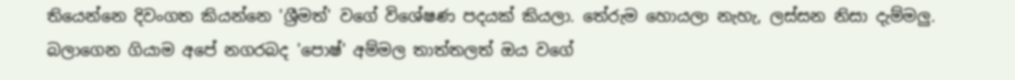තියෙන්නෙ දිවංගත කියන්නෙ 'ශ්‍රීමත්' වගේ විශේෂණ පදයක් කියලා. තේරුම හොයලා නැහැ, ලස්සන නිසා දැම්මලු.
බලාගෙන ගියාම අපේ නගරබද 'පොෂ්' අම්මල තාත්තලත් ඔය වගේ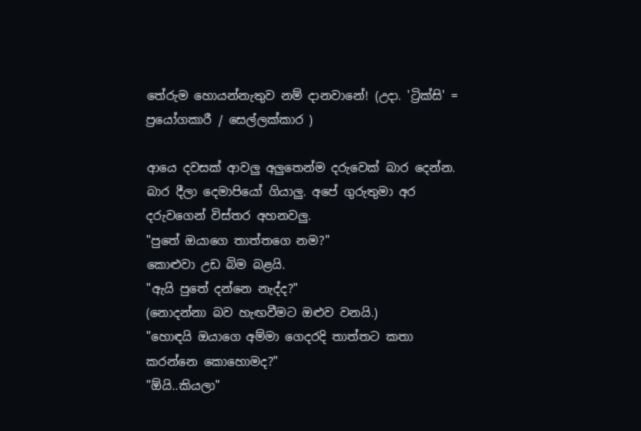තේරුම හොයන්නැතුව නම් දානවානේ! (උදා. 'ට්‍රික්සි' = ප්‍රයෝගකාරී / සෙල්ලක්කාර )

ආයෙ දවසක් ආවලු අලුතෙන්ම දරුවෙක් බාර දෙන්න. බාර දීලා දෙමාපියෝ ගියාලු. අපේ ගුරුතුමා අර දරුවගෙන් විස්තර අහනවලු.
"පුතේ ඔයාගෙ තාත්තගෙ නම?"
කොළුවා උඩ බිම බළයි.
"ඇයි පුතේ දන්නෙ නැද්ද?"
(නොදන්නා බව හැඟවීමට ඔළුව වනයි.)
"හොඳයි ඔයාගෙ අම්මා ගෙදරදි තාත්තට කතා කරන්නෙ කොහොමද?"
"ඕයි..කියලා"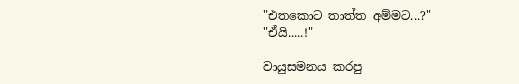"එතකොට තාත්ත අම්මට...?"
"ඒයි.....!"

වායුසමනය කරපු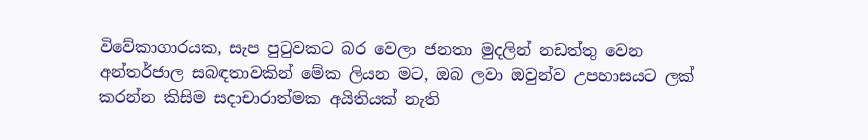විවේකාගාරයක, සැප පුටුවකට බර වෙලා ජනතා මුදලින් නඩත්තු වෙන අන්තර්ජාල සබඳතාවකින් මේක ලියන මට, ඔබ ලවා ඔවුන්ව උපහාසයට ලක් කරන්න කිසිම සදාචාරාත්මක අයිතියක් නැති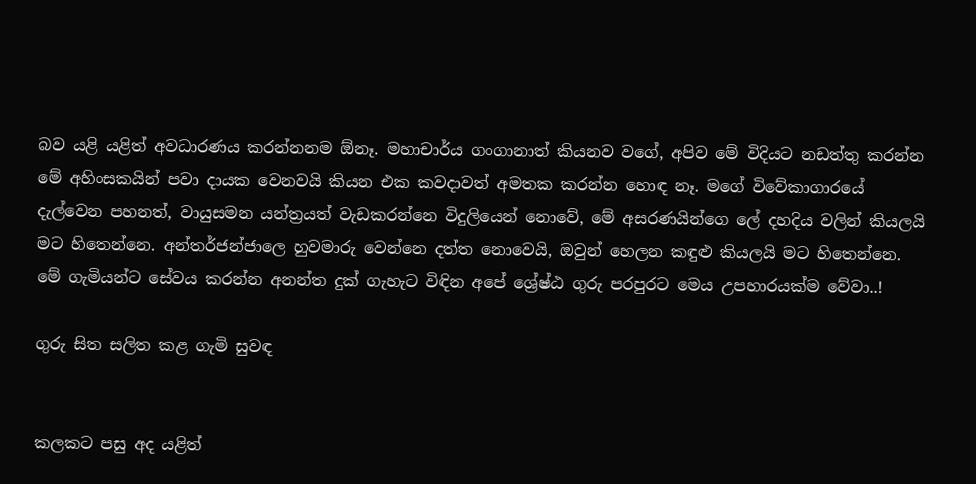බව යළි යළිත් අවධාරණය කරන්නනම ඕනෑ. මහාචාර්ය ගංගානාත් කියනව වගේ, අපිව මේ විදියට නඩත්තු කරන්න මේ අහිංසකයින් පවා දායක වෙනවයි කියන එක කවදාවත් අමතක කරන්න හොඳ නෑ. මගේ විවේකාගාරයේ දැල්වෙන පහනත්, වායුසමන යන්ත්‍රයත් වැඩකරන්නෙ විදුලියෙන් නොවේ, මේ අසරණයින්ගෙ ලේ දහදිය වලින් කියලයි මට හිතෙන්නෙ. අන්තර්ජන්ජාලෙ හුවමාරු වෙන්නෙ දත්ත නොවෙයි, ඔවුන් හෙලන කඳුළු කියලයි මට හිතෙන්නෙ. මේ ගැමියන්ට සේවය කරන්න අනන්ත දුක් ගැහැට විඳින අපේ ශ්‍රේෂ්ඨ ගුරු පරපුරට මෙය උපහාරයක්ම වේවා..!

ගුරු සිත සලිත කළ ගැමි සුවඳ


කලකට පසු අද යළිත්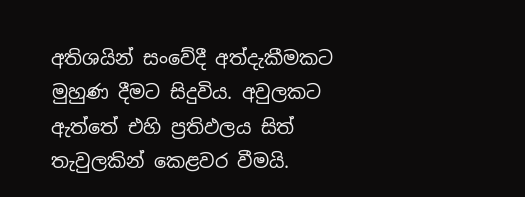අතිශයින් සංවේදී අත්දැකීමකට මුහුණ දීමට සිදුවිය. අවුලකට ඇත්තේ එහි ප්‍රතිඵලය සිත් තැවුලකින් කෙළවර වීමයි.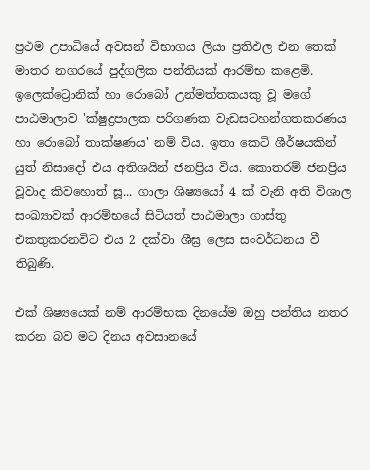ප්‍රථම උපාධියේ අවසන් විභාගය ලියා ප්‍රතිඵල එන තෙක් මාතර නගරයේ පුද්ගලික පන්තියක් ආරම්භ කළෙමි. ඉලෙක්ට්‍රොනික් හා රොබෝ උන්මත්තකයකු වූ මගේ පාඨමාලාව 'ක්ෂුද්‍රපාලක පරිගණක වැඩසටහන්ගතකරණය හා රොබෝ තාක්ෂණය' නම් විය. ඉතා කෙටි ශීර්ෂයකින් යුත් නිසාදෝ එය අතිශයින් ජනප්‍රිය විය. කොතරම් ජනප්‍රිය වූවාද කිවහොත් සූ... ගාලා ශිෂ්‍යයෝ 4 ක් වැනි අති විශාල සංඛ්‍යාවක් ආරම්භයේ සිටියත් පාඨමාලා ගාස්තු එකතුකරනවිට එය 2 දක්වා ශීඝ්‍ර ලෙස සංවර්ධනය වී තිබුණි.

එක් ශිෂ්‍යයෙක් නම් ආරම්භක දිනයේම ඔහු පන්තිය නතර කරන බව මට දිනය අවසානයේ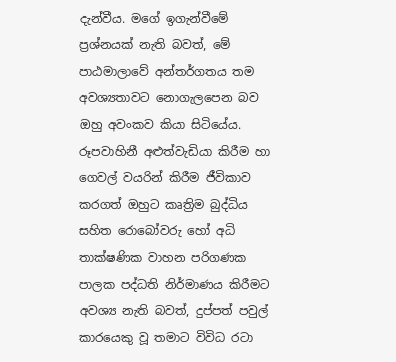දැන්වීය. මගේ ඉගැන්වීමේ ප්‍රශ්නයක් නැති බවත්, මේ පාඨමාලාවේ අන්තර්ගතය තම අවශ්‍යතාවට නොගැලපෙන බව ඔහු අවංකව කියා සිටියේය. රූපවාහිනී අළුත්වැඩියා කිරීම හා ගෙවල් වයරින් කිරීම ජීවිකාව කරගත් ඔහුට කෘත්‍රිම බුද්ධිය සහිත රොබෝවරු හෝ අධි තාක්ෂණික වාහන පරිගණක පාලක පද්ධති නිර්මාණය කිරීමට අවශ්‍ය නැති බවත්, දුප්පත් පවුල් කාරයෙකු වූ තමාට විවිධ රටා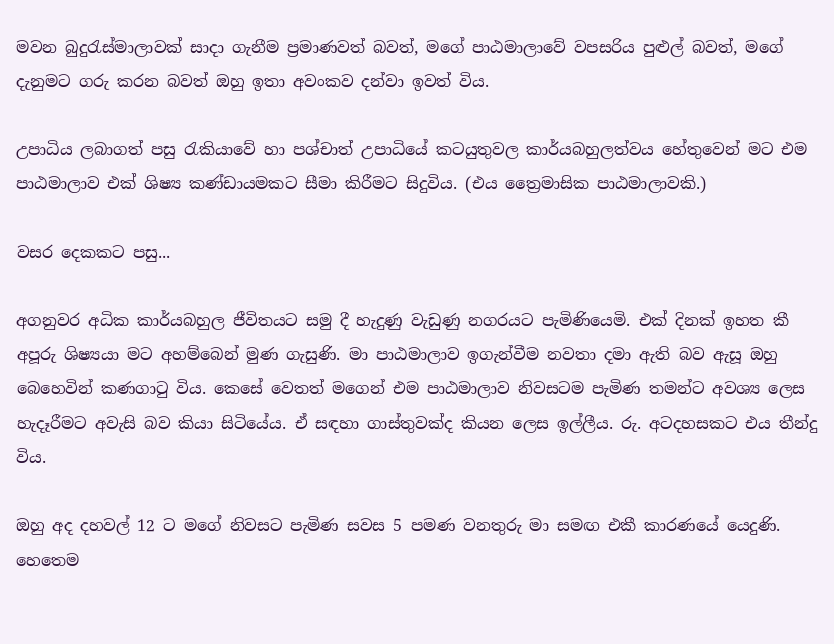මවන බුදුරැස්මාලාවක් සාදා ගැනීම ප්‍රමාණවත් බවත්, මගේ පාඨමාලාවේ වපසරිය පුළුල් බවත්, මගේ දැනුමට ගරු කරන බවත් ඔහු ඉතා අවංකව දන්වා ඉවත් විය.

උපාධිය ලබාගත් පසු රැකියාවේ හා පශ්චාත් උපාධියේ කටයුතුවල කාර්යබහුලත්වය හේතුවෙන් මට එම පාඨමාලාව එක් ශිෂ්‍ය කණ්ඩායමකට සීමා කිරීමට සිදුවිය. (එය ත්‍රෛමාසික පාඨමාලාවකි.)

වසර දෙකකට පසු...

අගනුවර අධික කාර්යබහුල ජීවිතයට සමු දී හැදුණු වැඩුණු නගරයට පැමිණියෙමි. එක් දිනක් ඉහත කී අපූරු ශිෂ්‍යයා මට අහම්බෙන් මුණ ගැසුණි. මා පාඨමාලාව ඉගැන්වීම නවතා දමා ඇති බව ඇසූ ඔහු බෙහෙවින් කණගාටු විය. කෙසේ වෙතත් මගෙන් එම පාඨමාලාව නිවසටම පැමිණ තමන්ට අවශ්‍ය ලෙස හැදෑරීමට අවැසි බව කියා සිටියේය. ඒ සඳහා ගාස්තුවක්ද කියන ලෙස ඉල්ලීය. රු. අටදහසකට එය තීන්දු විය.

ඔහු අද දහවල් 12 ට මගේ නිවසට පැමිණ සවස 5 පමණ වනතුරු මා සමඟ එකී කාරණයේ යෙදුණි. හෙතෙම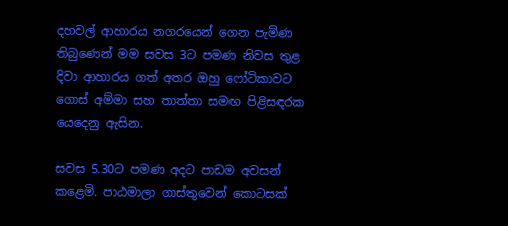දහවල් ආහාරය නගරයෙන් ගෙන පැමිණ තිබුණෙන් මම සවස 3ට පමණ නිවස තුළ දිවා ආහාරය ගත් අතර ඔහු ෆෝටිකාවට ගොස් අම්මා සහ තාත්තා සමඟ පිළිසඳරක යෙදෙනු ඇසින.

සවස 5.30ට පමණ අදට පාඩම අවසන් කළෙමි. පාඨමාලා ගාස්තුවෙන් කොටසක්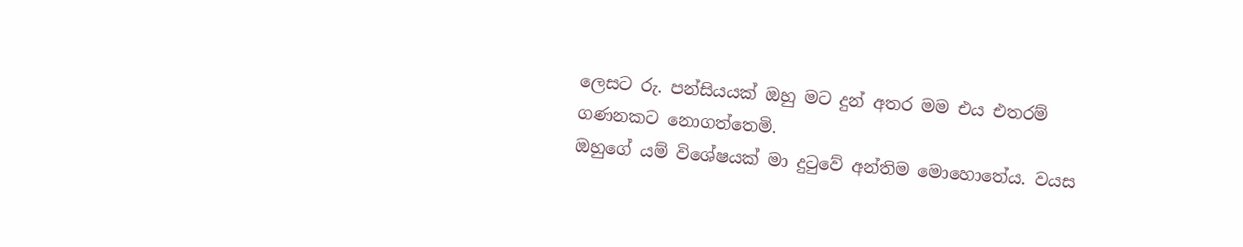ලෙසට රු. පන්සියයක් ඔහු මට දුන් අතර මම එය එතරම් ගණනකට නොගත්තෙමි.
ඔහුගේ යම් විශේෂයක් මා දුටුවේ අන්තිම මොහොතේය. වයස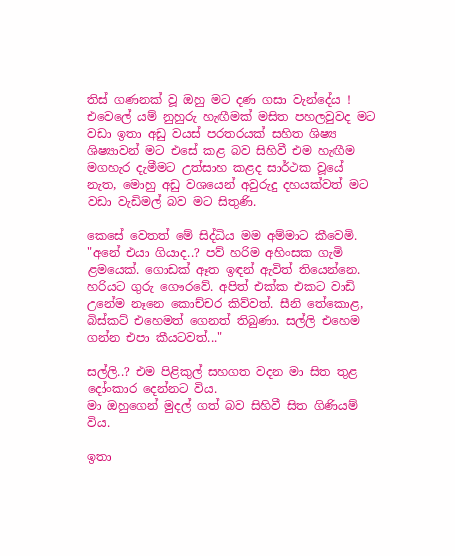තිස් ගණනක් වූ ඔහු මට දණ ගසා වැන්දේය !
එවෙලේ යම් නුහුරු හැඟීමක් මසිත පහලවුවද මට වඩා ඉතා අඩු වයස් පරතරයක් සහිත ශිෂ්‍ය ශිෂ්‍යාවන් මට එසේ කළ බව සිහිවී එම හැඟීම මගහැර දැමීමට උත්සාහ කළද සාර්ථක වූයේ නැත, මොහු අඩු වශයෙන් අවුරුදු දහයක්වත් මට වඩා වැඩිමල් බව මට සිතුණි.

කෙසේ වෙතත් මේ සිද්ධිය මම අම්මාට කීවෙමි.
"අනේ එයා ගියාද..? පව් හරිම අහිංසක ගැමි ළමයෙක්. ගොඩක් ඈත ඉඳන් ඇවිත් තියෙන්නෙ. හරියට ගුරු ගෞරවේ. අපිත් එක්ක එකට වාඩි උනේම නෑනෙ කොච්චර කිව්වත්. සීනි තේකොළ, බිස්කට් එහෙමත් ගෙනත් තිබුණා. සල්ලි එහෙම ගන්න එපා කීයටවත්..."

සල්ලි..? එම පිළිකුල් සහගත වදන මා සිත තුළ දෝංකාර දෙන්නට විය.
මා ඔහුගෙන් මුදල් ගත් බව සිහිවී සිත ගිණියම් විය.

ඉතා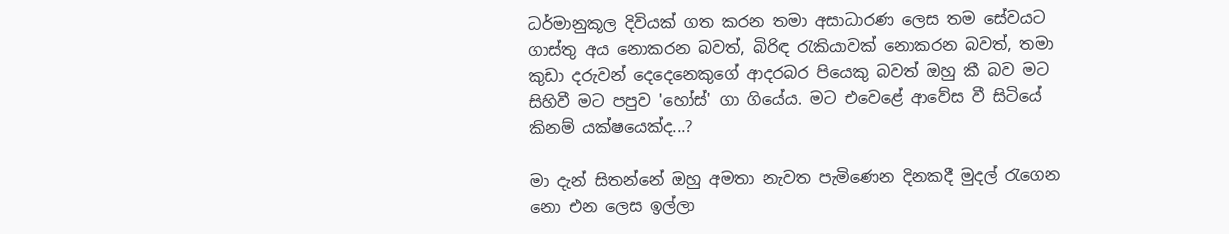ධර්මානුකූල දිවියක් ගත කරන තමා අසාධාරණ ලෙස තම සේවයට  ගාස්තු අය නොකරන බවත්, බිරිඳ රැකියාවක් නොකරන බවත්, තමා කුඩා දරුවන් දෙදෙනෙකුගේ ආදරබර පියෙකු බවත් ඔහු කී බව මට සිහිවී මට පපුව 'හෝස්' ගා ගියේය. මට එවෙළේ ආවේස වී සිටියේ කිනම් යක්ෂයෙක්ද...?

මා දැන් සිතන්නේ ඔහු අමතා නැවත පැමිණෙන දිනකදී මුදල් රැගෙන නො එන ලෙස ඉල්ලා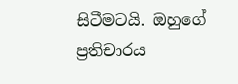සිටීමටයි. ඔහුගේ ප්‍රතිචාරය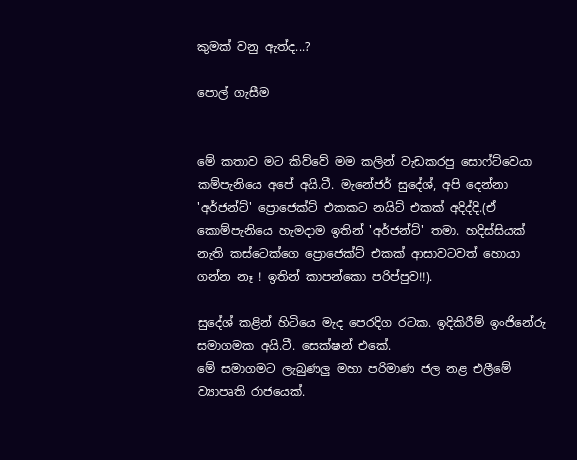කුමක් වනු ඇත්ද...?

පොල් ගැසීම


මේ කතාව මට කිව්වේ මම කලින් වැඩකරපු සොෆ්ට්වෙයා කම්පැනියෙ අපේ අයි.ටී. මැනේජර් සුදේශ්, අපි දෙන්නා 'අර්ජන්ට්' ප්‍රොජෙක්ට් එකකට නයිට් එකක් අදිද්දි.(ඒ කොම්පැනියෙ හැමදාම ඉතින් 'අර්ජන්ට්' තමා. හදිස්සියක් නැති කස්ටෙක්ගෙ ප්‍රොජෙක්ට් එකක් ආසාවටවත් හොයා ගන්න නෑ ! ඉතින් කාපන්කො පරිප්පුව!!).

සුදේශ් කළින් හිටියෙ මැද පෙරදිග රටක. ඉදිකිරීම් ඉංජිනේරු සමාගමක අයි.ටී. සෙක්ෂන් එකේ.
මේ සමාගමට ලැබුණලු මහා පරිමාණ ජල නළ එලීමේ ව්‍යාපෘති රාජයෙක්.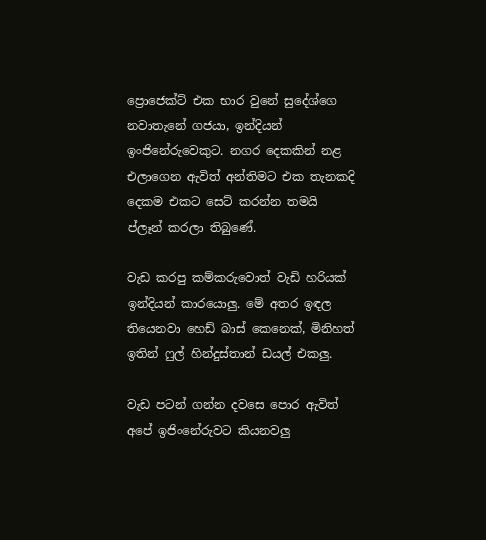ප්‍රොජෙක්ට් එක භාර වුනේ සුදේශ්ගෙ නවාතැනේ ගජයා, ඉන්දියන් ඉංජිනේරුවෙකුට. නගර දෙකකින් නළ එලාගෙන ඇවිත් අන්තිමට එක තැනකදි දෙකම එකට සෙට් කරන්න තමයි ප්ලෑන් කරලා තිබුණේ.

වැඩ කරපු කම්කරුවොත් වැඩි හරියක් ඉන්දියන් කාරයොලු. මේ අතර ඉඳල තියෙනවා හෙඩ් බාස් කෙනෙක්, මිනිහත් ඉතින් ෆුල් හින්දුස්තාන් ඩයල් එකලු.

වැඩ පටන් ගන්න දවසෙ පොර ඇවිත් අපේ ඉජිංනේරුවට කියනවලු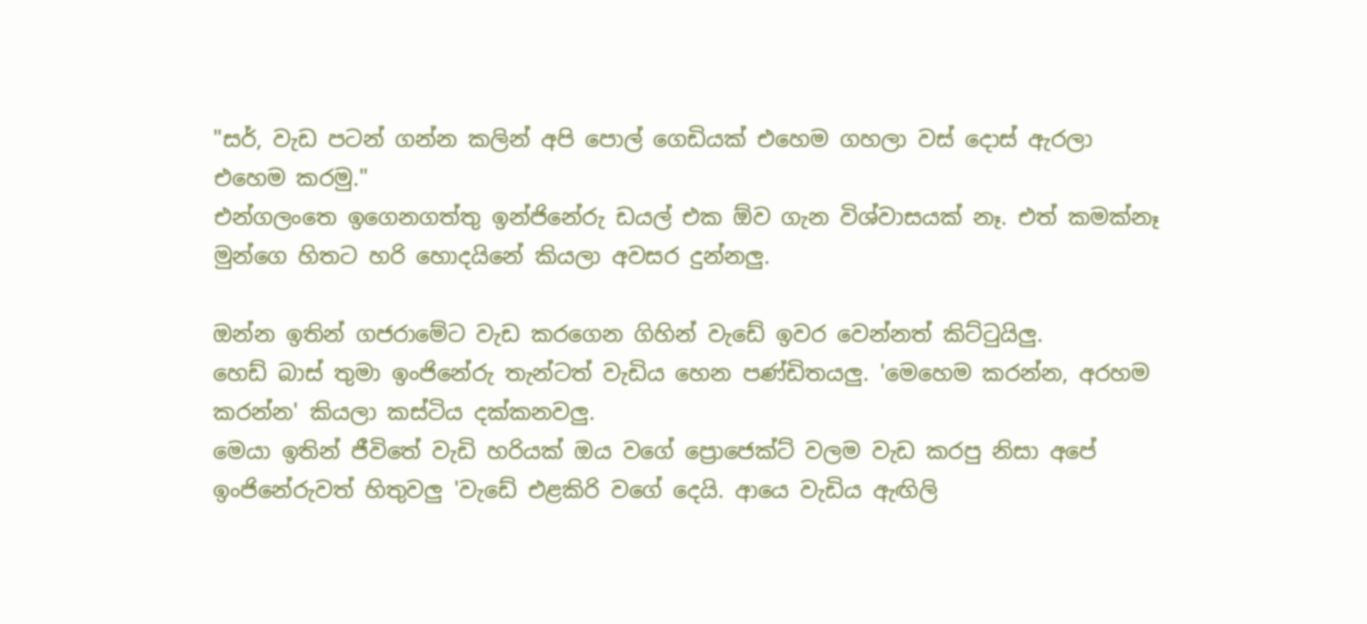"සර්, වැඩ පටන් ගන්න කලින් අපි පොල් ගෙඩියක් එහෙම ගහලා වස් දොස් ඇරලා එහෙම කරමු."
එන්ගලංතෙ ඉගෙනගත්තු ඉන්ජිනේරු ඩයල් එක ඕව ගැන විශ්වාසයක් නෑ. එත් කමක්නෑ මුන්ගෙ හිතට හරි හොදයිනේ කියලා අවසර දුන්නලු.

ඔන්න ඉතින් ගජරාමේට වැඩ කරගෙන ගිහින් වැඩේ ඉවර වෙන්නත් කිට්ටුයිලු.
හෙඩ් බාස් තුමා ඉංජිනේරු තැන්ටත් වැඩිය හෙන පණ්ඩිතයලු. 'මෙහෙම කරන්න, අරහම කරන්න' කියලා කස්ටිය දක්කනවලු.
මෙයා ඉතින් ජීවිතේ වැඩි හරියක් ඔය වගේ ප්‍රොජෙක්ට් වලම වැඩ කරපු නිසා අපේ ඉංජිනේරුවත් හිතුවලු 'වැඩේ එළකිරි වගේ දෙයි. ආයෙ වැඩිය ඇඟිලි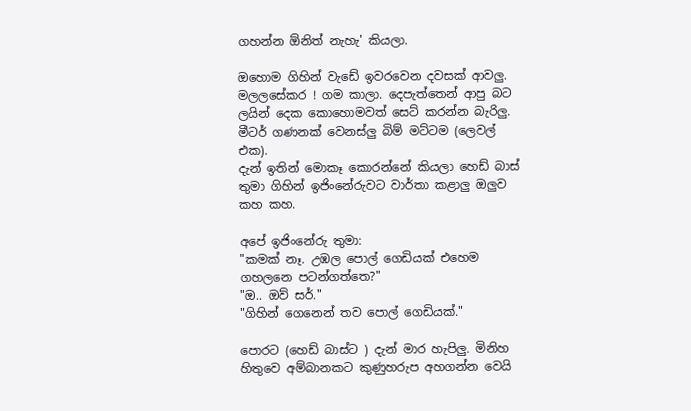ගහන්න ඕනිත් නැහැ' කියලා.

ඔහොම ගිහින් වැඩේ ඉවරවෙන දවසක් ආවලු.
මලලසේකර ! ගම කාලා. දෙපැත්තෙන් ආපු බට ලයින් දෙක කොහොමවත් සෙට් කරන්න බැරිලු. මීටර් ගණනක් වෙනස්ලු බිම් මට්ටම (ලෙවල් එක).
දැන් ඉතින් මොකෑ කොරන්නේ කියලා හෙඩ් බාස් තුමා ගිහින් ඉජිංනේරුවට වාර්තා කළාලු ඔලුව කහ කහ.

අපේ ඉජිංනේරු තුමා:
"කමක් නෑ. උඹල පොල් ගෙඩියක් එහෙම ගහලනෙ පටන්ගත්තෙ?"
"ඔ.. ඔව් සර්."
"ගිහින් ගෙනෙන් තව පොල් ගෙඩියක්."

පොරට (හෙඩ් බාස්ට ) දැන් මාර හැපිලු. මිනිහ හිතුවෙ අම්බානකට කුණුහරුප අහගන්න වෙයි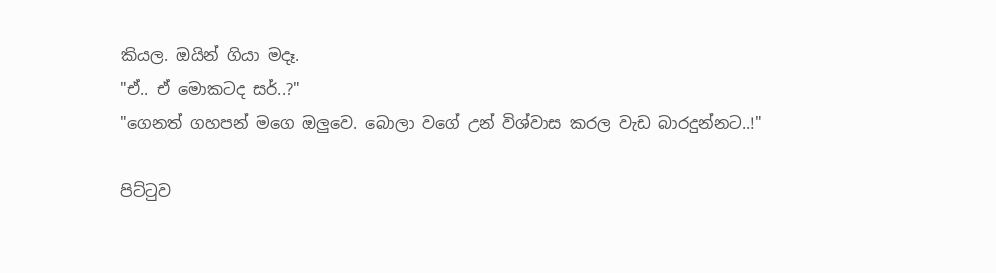කියල. ඔයින් ගියා මදෑ.
"ඒ.. ඒ මොකටද සර්..?"
"ගෙනත් ගහපන් මගෙ ඔලුවෙ. බොලා වගේ උන් විශ්වාස කරල වැඩ බාරදුන්නට..!"

පිට්ටුව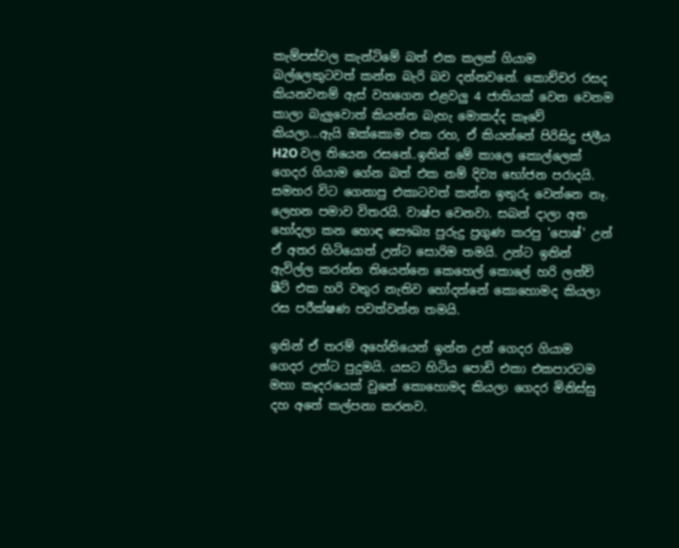කැම්පස්චල කැන්ටිමේ බත් එක කලක් ගියාම බල්ලෙකුටවත් කන්න බැරි බව දන්නවනේ. කොච්චර රසද කියනවනම් ඇස් වහගෙන එළවලු 4 ජාතියක් වෙන වෙනම කාලා බැලුවොත් කියන්න බැහැ මොකද්ද කෑවේ කියලා...ඇයි ඔක්කොම එක රහ, ඒ කියන්නේ පිරිසිදු ජලීය H2O වල තියෙන රසනේ..ඉතින් මේ කාලෙ කොල්ලෙක් ගෙදර ගියාම ගේන බත් එක නම් දිව්‍ය භෝජන පරාදයි. සමහර විට ගෙනාපු එකාටවත් කන්න ඉතුරු වෙන්නෙ නෑ. ලෙහන පමාව විතරයි. වාෂ්ප වෙනවා. සබන් දාලා අත හෝදලා කන හොඳ සෞඛ්‍ය පුරුදු ප්‍රගුණ කරපු 'පොෂ්' උන් ඒ අතර හිටියොත් උන්ට සොරිම තමයි. උන්ට ඉතින් ඇවිල්ල කරන්න තියෙන්නෙ කෙහෙල් කොලේ හරි ලන්ච් ෂීට් එක හරි වතුර නැතිව හෝදන්නේ කොහොමද කියලා රස පරීක්ෂණ පවත්වන්න තමයි.

ඉතින් ඒ තරම් අහේනියෙන් ඉන්න උන් ගෙදර ගියාම ගෙදර උන්ට පුදුමයි. යසට හිටිය පොඩි එකා එකපාරටම මහා කෑදරයෙක් වුනේ කොහොමද කියලා ගෙදර මිනිස්සු දහ අතේ කල්පනා කරනව.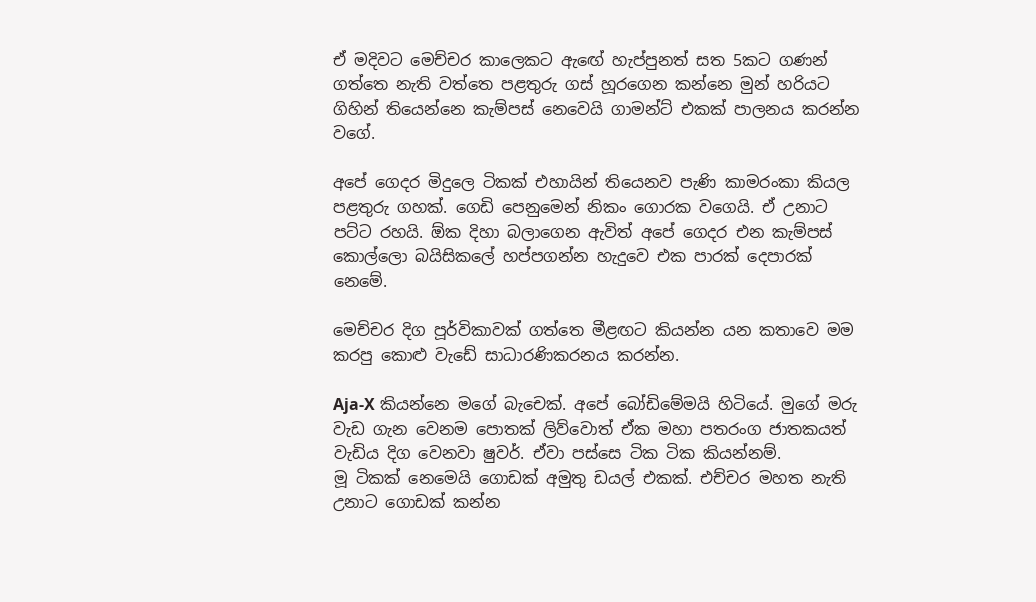ඒ මදිවට මෙච්චර කාලෙකට ඇඟේ හැප්පුනත් සත 5කට ගණන් ගත්තෙ නැති වත්තෙ පළතුරු ගස් හූරගෙන කන්නෙ මුන් හරියට ගිහින් තියෙන්නෙ කැම්පස් නෙවෙයි ගාමන්ට් එකක් පාලනය කරන්න වගේ.

අපේ ගෙදර මිදුලෙ ටිකක් එහායින් තියෙනව පැණි කාමරංකා කියල පළතුරු ගහක්. ගෙඩි පෙනුමෙන් නිකං ගොරක වගෙයි. ඒ උනාට පට්ට රහයි. ඕක දිහා බලාගෙන ඇවිත් අපේ ගෙදර එන කැම්පස් කොල්ලො බයිසිකලේ හප්පගන්න හැදුවෙ එක පාරක් දෙපාරක් නෙමේ.

මෙච්චර දිග පූර්විකාවක් ගත්තෙ මීළඟට කියන්න යන කතාවෙ මම කරපු කොළු වැඩේ සාධාරණිකරනය කරන්න.

Aja-X කියන්නෙ මගේ බැචෙක්. අපේ බෝඩිමේමයි හිටියේ. මුගේ මරු වැඩ ගැන වෙනම පොතක් ලිව්වොත් ඒක මහා පතරංග ජාතකයත් වැඩිය දිග වෙනවා ෂුවර්. ඒවා පස්සෙ ටික ටික කියන්නම්.
මූ ටිකක් නෙමෙයි ගොඩක් අමුතු ඩයල් එකක්. එච්චර මහත නැති උනාට ගොඩක් කන්න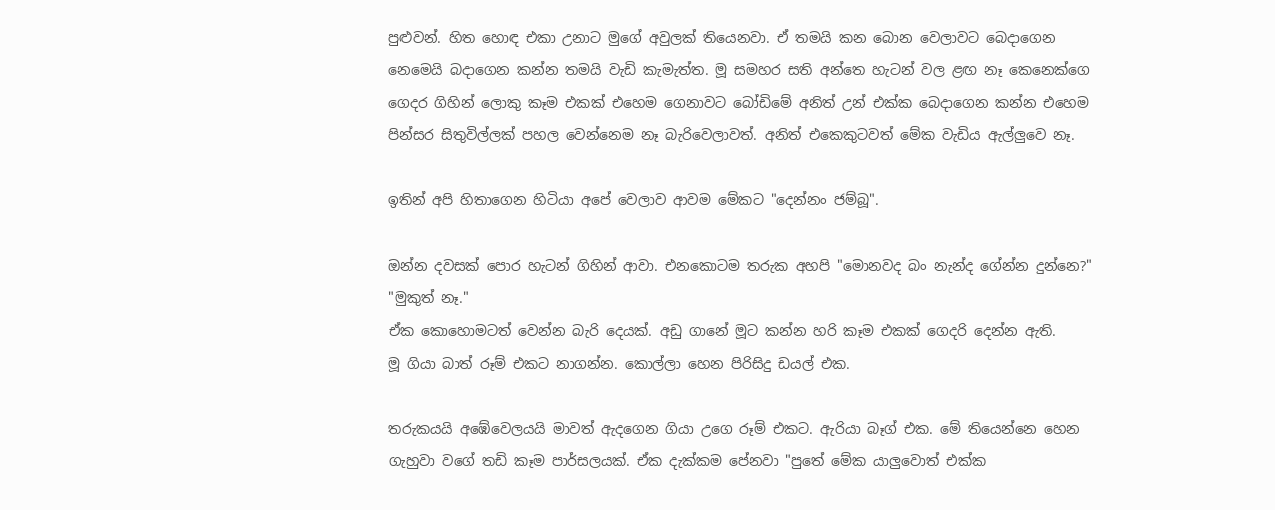පුළුවන්. හිත හොඳ එකා උනාට මුගේ අවුලක් තියෙනවා. ඒ තමයි කන බොන වෙලාවට බෙදාගෙන නෙමෙයි බදාගෙන කන්න තමයි වැඩි කැමැත්ත. මූ සමහර සති අන්තෙ හැටන් වල ළඟ නෑ කෙනෙක්ගෙ ගෙදර ගිහින් ලොකු කෑම එකක් එහෙම ගෙනාවට බෝඩිමේ අනිත් උන් එක්ක බෙදාගෙන කන්න එහෙම පින්සර සිතුවිල්ලක් පහල වෙන්නෙම නෑ බැරිවෙලාවත්. අනිත් එකෙකුටවත් මේක වැඩිය ඇල්ලුවෙ නෑ.

ඉතින් අපි හිතාගෙන හිටියා අපේ වෙලාව ආවම මේකට "දෙන්නං ජම්බූ".

ඔන්න දවසක් පොර හැටන් ගිහින් ආවා. එනකොටම තරුක අහපි "මොනවද බං නැන්ද ගේන්න දුන්නෙ?"
"මුකුත් නෑ."
ඒක කොහොමටත් වෙන්න බැරි දෙයක්. අඩු ගානේ මූට කන්න හරි කෑම එකක් ගෙදරි දෙන්න ඇති.
මූ ගියා බාත් රූම් එකට නාගන්න. කොල්ලා හෙන පිරිසිදු ඩයල් එක.

තරුකයයි අඹේවෙලයයි මාවත් ඇදගෙන ගියා උගෙ රූම් එකට. ඇරියා බෑග් එක. මේ තියෙන්නෙ හෙන ගැහුවා වගේ තඩි කෑම පාර්සලයක්. ඒක දැක්කම පේනවා "පුතේ මේක යාලුවොත් එක්ක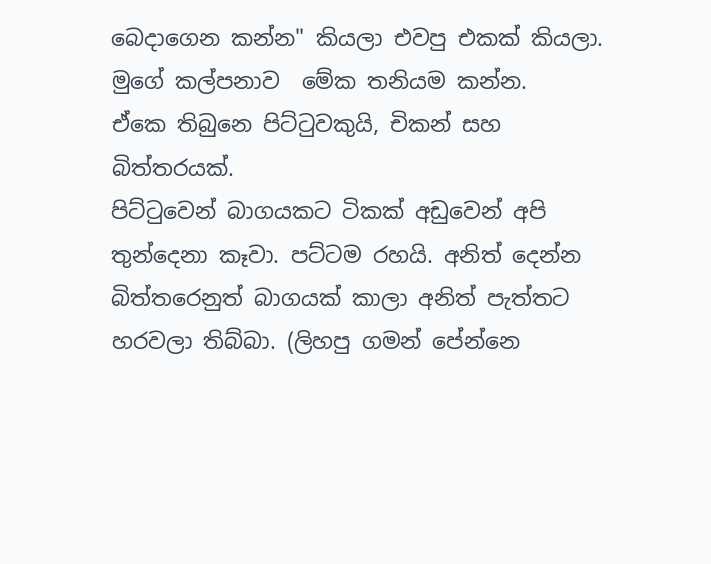බෙදාගෙන කන්න" කියලා එවපු එකක් කියලා. මුගේ කල්පනාව  මේක තනියම කන්න.
ඒකෙ තිබුනෙ පිට්ටුවකුයි, චිකන් සහ බිත්තරයක්.
පිට්ටුවෙන් බාගයකට ටිකක් අඩුවෙන් අපි තුන්දෙනා කෑවා. පට්ටම රහයි. අනිත් දෙන්න බිත්තරෙනුත් බාගයක් කාලා අනිත් පැත්තට හරවලා තිබ්බා. (ලිහපු ගමන් පේන්නෙ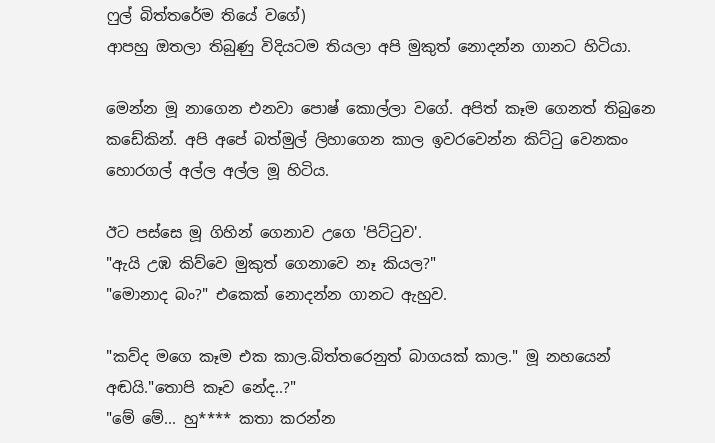ෆුල් බිත්තරේම තියේ වගේ)
ආපහු ඔතලා තිබුණු විදියටම තියලා අපි මුකුත් නොදන්න ගානට හිටියා.

මෙන්න මූ නාගෙන එනවා පොෂ් කොල්ලා වගේ. අපිත් කෑම ගෙනත් තිබුනෙ කඩේකින්. අපි අපේ බත්මුල් ලිහාගෙන කාල ඉවරවෙන්න කිට්ටු වෙනකං හොරගල් අල්ල අල්ල මූ හිටිය.

ඊට පස්සෙ මූ ගිහින් ගෙනාව උගෙ 'පිට්ටුව'.
"ඇයි උඹ කිව්වෙ මුකුත් ගෙනාවෙ නෑ කියල?"
"මොනාද බං?" එකෙක් නොදන්න ගානට ඇහුව.

"කව්ද මගෙ කෑම එක කාල.බිත්තරෙනුත් බාගයක් කාල." මූ නහයෙන් අඬයි."තොපි කෑව නේද..?"
"මේ මේ... හු**** කතා කරන්න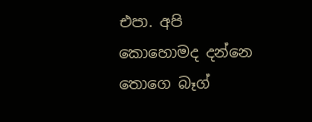එපා. අපි කොහොමද දන්නෙ තොගෙ බෑග්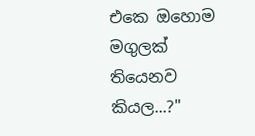එකෙ ඔහොම මගුලක් තියෙනව කියල...?"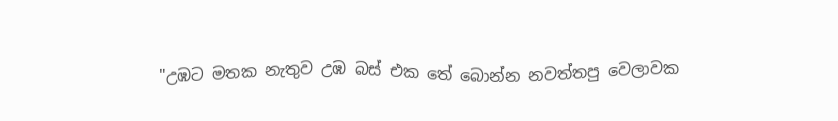"උඹට මතක නැතුව උඹ බස් එක තේ බොන්න නවත්තපු වෙලාවක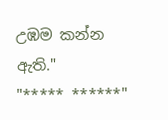උඹම කන්න ඇති."
"***** ******"